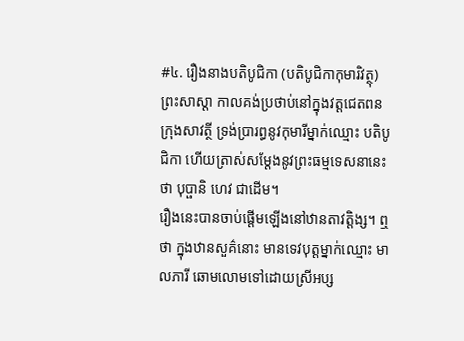#៤. រឿងនាងបតិបូជិកា (បតិបូជិកាកុមារិវត្ថុ)
ព្រះសាស្តា កាលគង់ប្រថាប់នៅក្នុងវត្តជេតពន ក្រុងសាវត្ថី ទ្រង់ប្រារព្ធនូវកុមារីម្នាក់ឈ្មោះ បតិបូជិកា ហើយត្រាស់សម្ដែងនូវព្រះធម្មទេសនានេះថា បុប្ផានិ ហេវ ជាដើម។
រឿងនេះបានចាប់ផ្ដើមឡើងនៅឋានតាវត្តិង្ស។ ឮថា ក្នុងឋានសួគ៌នោះ មានទេវបុត្តម្នាក់ឈ្មោះ មាលភារី ឆោមលោមទៅដោយស្រីអប្ស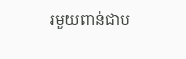រមួយពាន់ជាប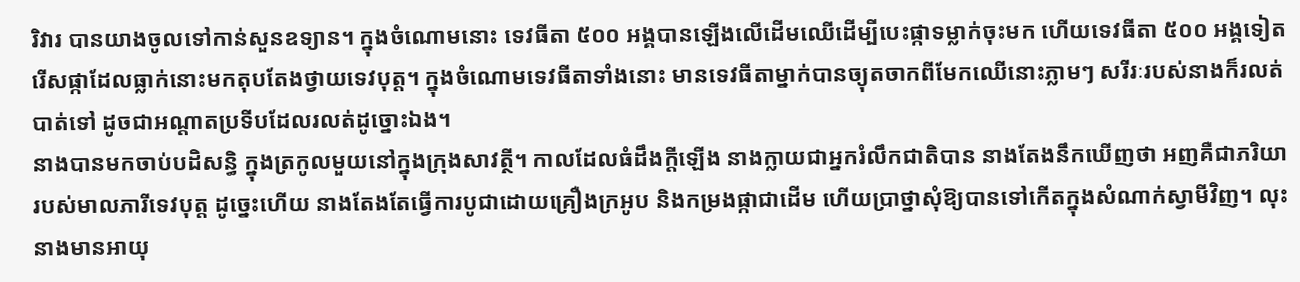រិវារ បានយាងចូលទៅកាន់សួនឧទ្យាន។ ក្នុងចំណោមនោះ ទេវធីតា ៥០០ អង្គបានឡើងលើដើមឈើដើម្បីបេះផ្កាទម្លាក់ចុះមក ហើយទេវធីតា ៥០០ អង្គទៀតរើសផ្កាដែលធ្លាក់នោះមកតុបតែងថ្វាយទេវបុត្ត។ ក្នុងចំណោមទេវធីតាទាំងនោះ មានទេវធីតាម្នាក់បានច្យុតចាកពីមែកឈើនោះភ្លាមៗ សរីរៈរបស់នាងក៏រលត់បាត់ទៅ ដូចជាអណ្ដាតប្រទីបដែលរលត់ដូច្នោះឯង។
នាងបានមកចាប់បដិសន្ធិ ក្នុងត្រកូលមួយនៅក្នុងក្រុងសាវត្ថី។ កាលដែលធំដឹងក្ដីឡើង នាងក្លាយជាអ្នករំលឹកជាតិបាន នាងតែងនឹកឃើញថា អញគឺជាភរិយារបស់មាលភារីទេវបុត្ត ដូច្នេះហើយ នាងតែងតែធ្វើការបូជាដោយគ្រឿងក្រអូប និងកម្រងផ្កាជាដើម ហើយប្រាថ្នាសុំឱ្យបានទៅកើតក្នុងសំណាក់ស្វាមីវិញ។ លុះនាងមានអាយុ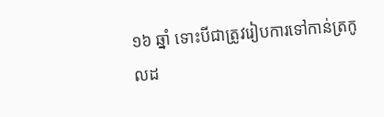១៦ ឆ្នាំ ទោះបីជាត្រូវរៀបការទៅកាន់ត្រកូលដ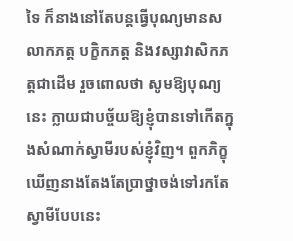ទៃ ក៏នាងនៅតែបន្តធ្វើបុណ្យមានសលាកភត្ត បក្ខិកភត្ត និងវស្សាវាសិកភត្តជាដើម រួចពោលថា សូមឱ្យបុណ្យនេះ ក្លាយជាបច្ច័យឱ្យខ្ញុំបានទៅកើតក្នុងសំណាក់ស្វាមីរបស់ខ្ញុំវិញ។ ពួកភិក្ខុឃើញនាងតែងតែប្រាថ្នាចង់ទៅរកតែស្វាមីបែបនេះ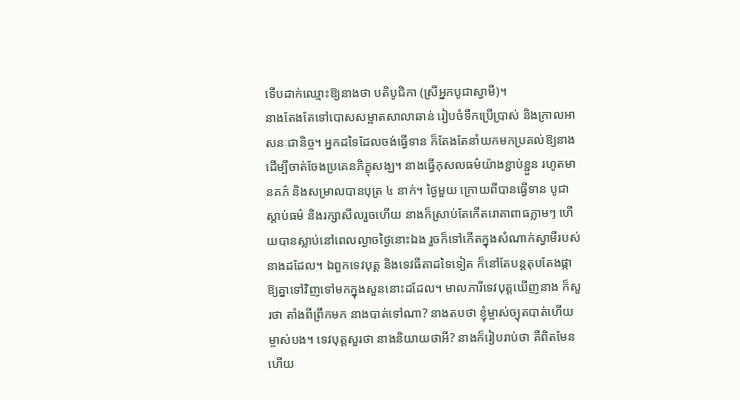ទើបដាក់ឈ្មោះឱ្យនាងថា បតិបូជិកា (ស្រីអ្នកបូជាស្វាមី)។
នាងតែងតែទៅបោសសម្អាតសាលាឆាន់ រៀបចំទឹកប្រើប្រាស់ និងក្រាលអាសនៈជានិច្ច។ អ្នកដទៃដែលចង់ធ្វើទាន ក៏តែងតែនាំយកមកប្រគល់ឱ្យនាងដើម្បីចាត់ចែងប្រគេនភិក្ខុសង្ឃ។ នាងធ្វើកុសលធម៌យ៉ាងខ្ជាប់ខ្ជួន រហូតមានគភ៌ និងសម្រាលបានបុត្រ ៤ នាក់។ ថ្ងៃមួយ ក្រោយពីបានធ្វើទាន បូជា ស្ដាប់ធម៌ និងរក្សាសីលរួចហើយ នាងក៏ស្រាប់តែកើតរោគាពាធភ្លាមៗ ហើយបានស្លាប់នៅពេលល្ងាចថ្ងៃនោះឯង រួចក៏ទៅកើតក្នុងសំណាក់ស្វាមីរបស់នាងដដែល។ ឯពួកទេវបុត្ត និងទេវធីតាដទៃទៀត ក៏នៅតែបន្តតុបតែងផ្កាឱ្យគ្នាទៅវិញទៅមកក្នុងសួននោះដដែល។ មាលភារីទេវបុត្តឃើញនាង ក៏សួរថា តាំងពីព្រឹកមក នាងបាត់ទៅណា? នាងតបថា ខ្ញុំម្ចាស់ច្យុតបាត់ហើយ ម្ចាស់បង។ ទេវបុត្តសួរថា នាងនិយាយថាអី? នាងក៏រៀបរាប់ថា គឺពិតមែនហើយ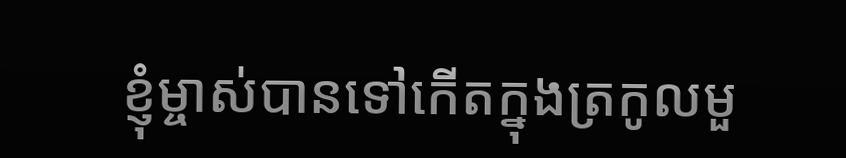ខ្ញុំម្ចាស់បានទៅកើតក្នុងត្រកូលមួ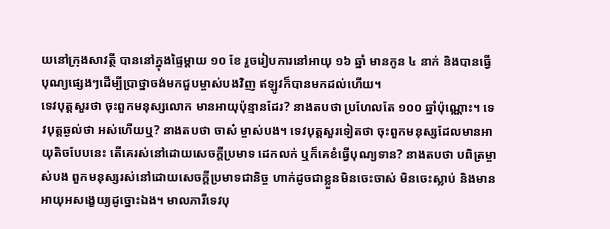យនៅក្រុងសាវត្ថី បាននៅក្នុងផ្ទៃម្ដាយ ១០ ខែ រួចរៀបការនៅអាយុ ១៦ ឆ្នាំ មានកូន ៤ នាក់ និងបានធ្វើបុណ្យផ្សេងៗដើម្បីប្រាថ្នាចង់មកជួបម្ចាស់បងវិញ ឥឡូវក៏បានមកដល់ហើយ។
ទេវបុត្តសួរថា ចុះពួកមនុស្សលោក មានអាយុប៉ុន្មានដែរ? នាងតបថា ប្រហែលតែ ១០០ ឆ្នាំប៉ុណ្ណោះ។ ទេវបុត្តឆ្ងល់ថា អស់ហើយឬ? នាងតបថា ចាស៎ ម្ចាស់បង។ ទេវបុត្តសួរទៀតថា ចុះពួកមនុស្សដែលមានអាយុតិចបែបនេះ តើគេរស់នៅដោយសេចក្ដីប្រមាទ ដេកលក់ ឬក៏គេខំធ្វើបុណ្យទាន? នាងតបថា បពិត្រម្ចាស់បង ពួកមនុស្សរស់នៅដោយសេចក្ដីប្រមាទជានិច្ច ហាក់ដូចជាខ្លួនមិនចេះចាស់ មិនចេះស្លាប់ និងមានអាយុអសង្ខេយ្យដូច្នោះឯង។ មាលភារីទេវបុ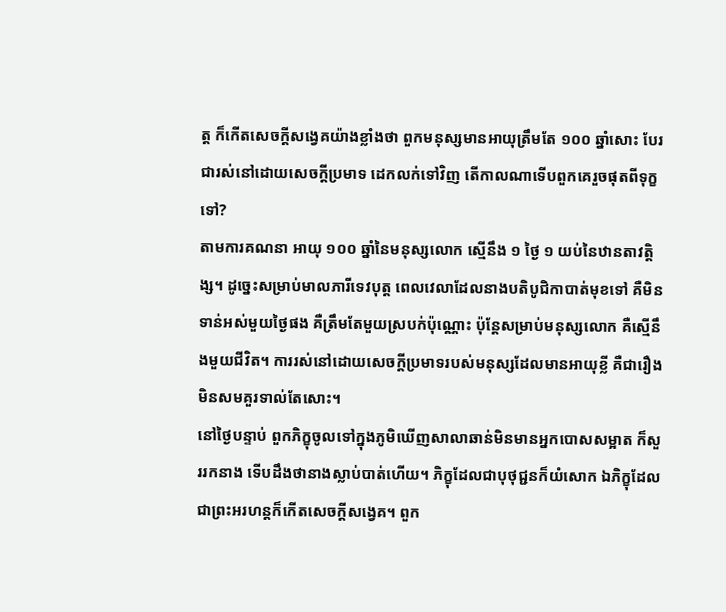ត្ត ក៏កើតសេចក្ដីសង្វេគយ៉ាងខ្លាំងថា ពួកមនុស្សមានអាយុត្រឹមតែ ១០០ ឆ្នាំសោះ បែរជារស់នៅដោយសេចក្ដីប្រមាទ ដេកលក់ទៅវិញ តើកាលណាទើបពួកគេរួចផុតពីទុក្ខទៅ?
តាមការគណនា អាយុ ១០០ ឆ្នាំនៃមនុស្សលោក ស្មើនឹង ១ ថ្ងៃ ១ យប់នៃឋានតាវត្តិង្ស។ ដូច្នេះសម្រាប់មាលភារីទេវបុត្ត ពេលវេលាដែលនាងបតិបូជិកាបាត់មុខទៅ គឺមិនទាន់អស់មួយថ្ងៃផង គឺត្រឹមតែមួយស្របក់ប៉ុណ្ណោះ ប៉ុន្តែសម្រាប់មនុស្សលោក គឺស្មើនឹងមួយជីវិត។ ការរស់នៅដោយសេចក្ដីប្រមាទរបស់មនុស្សដែលមានអាយុខ្លី គឺជារឿងមិនសមគួរទាល់តែសោះ។
នៅថ្ងៃបន្ទាប់ ពួកភិក្ខុចូលទៅក្នុងភូមិឃើញសាលាឆាន់មិនមានអ្នកបោសសម្អាត ក៏សួររកនាង ទើបដឹងថានាងស្លាប់បាត់ហើយ។ ភិក្ខុដែលជាបុថុជ្ជនក៏យំសោក ឯភិក្ខុដែលជាព្រះអរហន្តក៏កើតសេចក្ដីសង្វេគ។ ពួក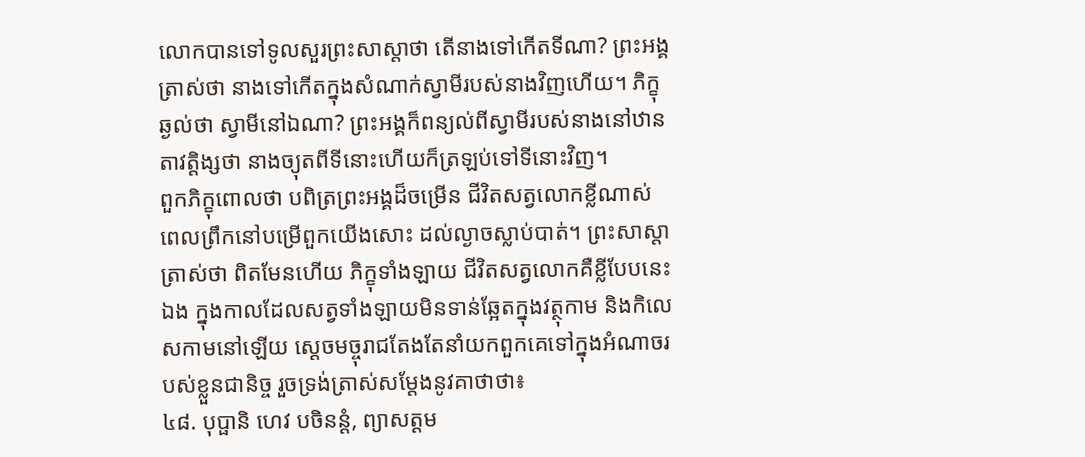លោកបានទៅទូលសួរព្រះសាស្តាថា តើនាងទៅកើតទីណា? ព្រះអង្គត្រាស់ថា នាងទៅកើតក្នុងសំណាក់ស្វាមីរបស់នាងវិញហើយ។ ភិក្ខុឆ្ងល់ថា ស្វាមីនៅឯណា? ព្រះអង្គក៏ពន្យល់ពីស្វាមីរបស់នាងនៅឋានតាវត្តិង្សថា នាងច្យុតពីទីនោះហើយក៏ត្រឡប់ទៅទីនោះវិញ។
ពួកភិក្ខុពោលថា បពិត្រព្រះអង្គដ៏ចម្រើន ជីវិតសត្វលោកខ្លីណាស់ ពេលព្រឹកនៅបម្រើពួកយើងសោះ ដល់ល្ងាចស្លាប់បាត់។ ព្រះសាស្តាត្រាស់ថា ពិតមែនហើយ ភិក្ខុទាំងឡាយ ជីវិតសត្វលោកគឺខ្លីបែបនេះឯង ក្នុងកាលដែលសត្វទាំងឡាយមិនទាន់ឆ្អែតក្នុងវត្ថុកាម និងកិលេសកាមនៅឡើយ ស្ដេចមច្ចុរាជតែងតែនាំយកពួកគេទៅក្នុងអំណាចរបស់ខ្លួនជានិច្ច រួចទ្រង់ត្រាស់សម្ដែងនូវគាថាថា៖
៤៨. បុប្ផានិ ហេវ បចិនន្តំ, ព្យាសត្តម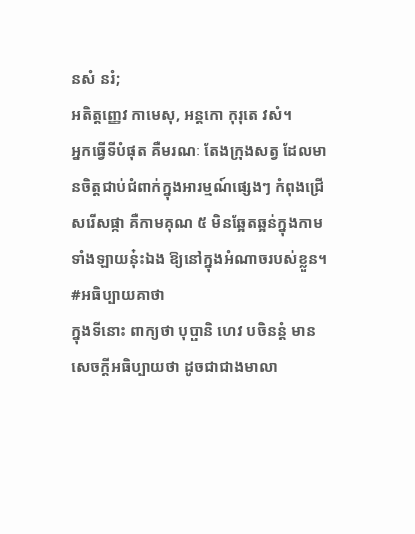នសំ នរំ;
អតិត្តញ្ញេវ កាមេសុ, អន្តកោ កុរុតេ វសំ។
អ្នកធ្វើទីបំផុត គឺមរណៈ តែងក្រុងសត្វ ដែលមានចិត្តជាប់ជំពាក់ក្នុងអារម្មណ៍ផ្សេងៗ កំពុងជ្រើសរើសផ្កា គឺកាមគុណ ៥ មិនឆ្អែតឆ្អន់ក្នុងកាមទាំងឡាយនុ៎ះឯង ឱ្យនៅក្នុងអំណាចរបស់ខ្លួន។
#អធិប្បាយគាថា
ក្នុងទីនោះ ពាក្យថា បុប្ផានិ ហេវ បចិនន្តំ មានសេចក្តីអធិប្បាយថា ដូចជាជាងមាលា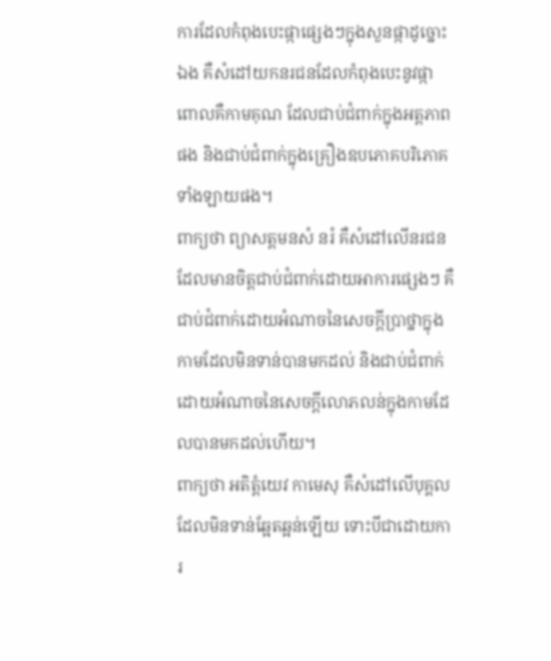ការដែលកំពុងបេះផ្កាផ្សេងៗក្នុងសួនផ្កាដូច្នោះឯង គឺសំដៅយកនរជនដែលកំពុងបេះនូវផ្កាពោលគឺកាមគុណ ដែលជាប់ជំពាក់ក្នុងអត្តភាពផង និងជាប់ជំពាក់ក្នុងគ្រឿងឧបភោគបរិភោគទាំងឡាយផង។
ពាក្យថា ព្យាសត្តមនសំ នរំ គឺសំដៅលើនរជនដែលមានចិត្តជាប់ជំពាក់ដោយអាការផ្សេងៗ គឺជាប់ជំពាក់ដោយអំណាចនៃសេចក្តីប្រាថ្នាក្នុងកាមដែលមិនទាន់បានមកដល់ និងជាប់ជំពាក់ដោយអំណាចនៃសេចក្តីលោភលន់ក្នុងកាមដែលបានមកដល់ហើយ។
ពាក្យថា អតិត្តំយេវ កាមេសុ គឺសំដៅលើបុគ្គលដែលមិនទាន់ឆ្អែតឆ្អន់ឡើយ ទោះបីជាដោយការ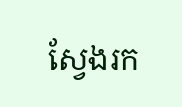ស្វែងរក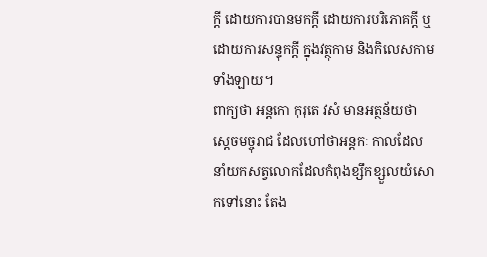ក្តី ដោយការបានមកក្តី ដោយការបរិភោគក្តី ឬដោយការសន្ទុកក្តី ក្នុងវត្ថុកាម និងកិលេសកាមទាំងឡាយ។
ពាក្យថា អន្តកោ កុរុតេ វសំ មានអត្ថន័យថា ស្ដេចមច្ចុរាជ ដែលហៅថាអន្តកៈ កាលដែលនាំយកសត្វលោកដែលកំពុងខ្សឹកខ្សួលយំសោកទៅនោះ តែង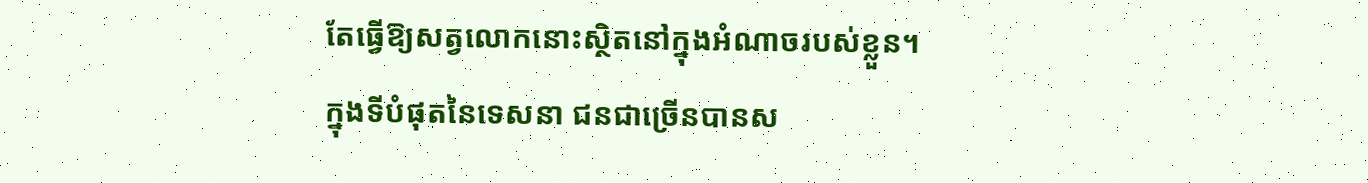តែធ្វើឱ្យសត្វលោកនោះស្ថិតនៅក្នុងអំណាចរបស់ខ្លួន។
ក្នុងទីបំផុតនៃទេសនា ជនជាច្រើនបានស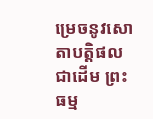ម្រេចនូវសោតាបត្តិផលជាដើម ព្រះធម្ម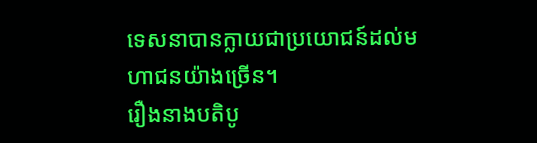ទេសនាបានក្លាយជាប្រយោជន៍ដល់មហាជនយ៉ាងច្រើន។
រឿងនាងបតិបូ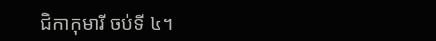ជិកាកុមារី ចប់ទី ៤។